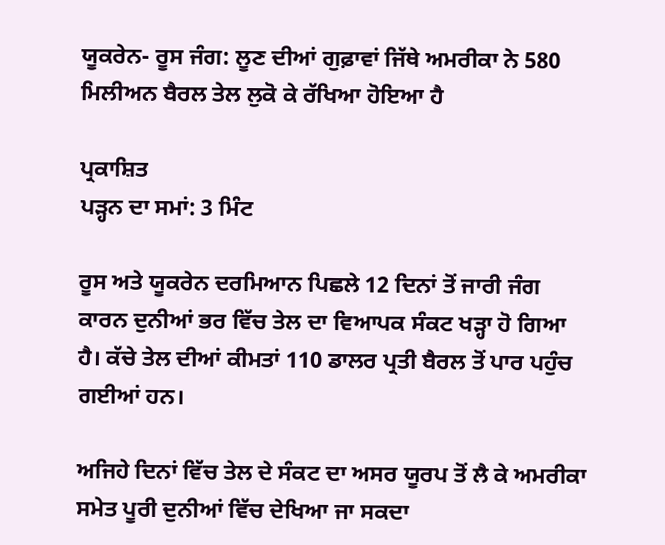ਯੂਕਰੇਨ- ਰੂਸ ਜੰਗ: ਲੂਣ ਦੀਆਂ ਗੁਫ਼ਾਵਾਂ ਜਿੱਥੇ ਅਮਰੀਕਾ ਨੇ 580 ਮਿਲੀਅਨ ਬੈਰਲ ਤੇਲ ਲੁਕੋ ਕੇ ਰੱਖਿਆ ਹੋਇਆ ਹੈ

ਪ੍ਰਕਾਸ਼ਿਤ
ਪੜ੍ਹਨ ਦਾ ਸਮਾਂ: 3 ਮਿੰਟ

ਰੂਸ ਅਤੇ ਯੂਕਰੇਨ ਦਰਮਿਆਨ ਪਿਛਲੇ 12 ਦਿਨਾਂ ਤੋਂ ਜਾਰੀ ਜੰਗ ਕਾਰਨ ਦੁਨੀਆਂ ਭਰ ਵਿੱਚ ਤੇਲ ਦਾ ਵਿਆਪਕ ਸੰਕਟ ਖੜ੍ਹਾ ਹੋ ਗਿਆ ਹੈ। ਕੱਚੇ ਤੇਲ ਦੀਆਂ ਕੀਮਤਾਂ 110 ਡਾਲਰ ਪ੍ਰਤੀ ਬੈਰਲ ਤੋਂ ਪਾਰ ਪਹੁੰਚ ਗਈਆਂ ਹਨ।

ਅਜਿਹੇ ਦਿਨਾਂ ਵਿੱਚ ਤੇਲ ਦੇ ਸੰਕਟ ਦਾ ਅਸਰ ਯੂਰਪ ਤੋਂ ਲੈ ਕੇ ਅਮਰੀਕਾ ਸਮੇਤ ਪੂਰੀ ਦੁਨੀਆਂ ਵਿੱਚ ਦੇਖਿਆ ਜਾ ਸਕਦਾ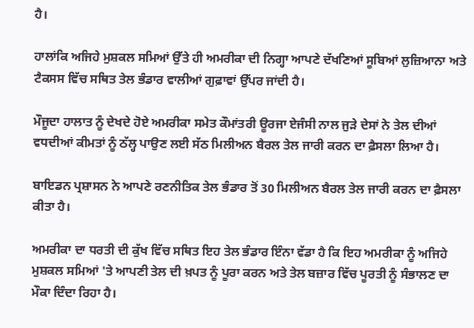ਹੈ।

ਹਾਲਾਂਕਿ ਅਜਿਹੇ ਮੁਸ਼ਕਲ ਸਮਿਆਂ ਉੱਤੇ ਹੀ ਅਮਰੀਕਾ ਦੀ ਨਿਗ੍ਹਾ ਆਪਣੇ ਦੱਖਣਿਆਂ ਸੂਬਿਆਂ ਲੁਜ਼ਿਆਨਾ ਅਤੇ ਟੈਕਸਸ ਵਿੱਚ ਸਥਿਤ ਤੇਲ ਭੰਡਾਰ ਵਾਲੀਆਂ ਗੁਫ਼ਾਵਾਂ ਉੱਪਰ ਜਾਂਦੀ ਹੈ।

ਮੌਜੂਦਾ ਹਾਲਾਤ ਨੂੰ ਦੇਖਦੇ ਹੋਏ ਅਮਰੀਕਾ ਸਮੇਤ ਕੌਮਾਂਤਰੀ ਊਰਜਾ ਏਜੰਸੀ ਨਾਲ ਜੁੜੇ ਦੇਸਾਂ ਨੇ ਤੇਲ ਦੀਆਂ ਵਧਦੀਆਂ ਕੀਮਤਾਂ ਨੂੰ ਠੱਲ੍ਹ ਪਾਉਣ ਲਈ ਸੱਠ ਮਿਲੀਅਨ ਬੈਰਲ ਤੇਲ ਜਾਰੀ ਕਰਨ ਦਾ ਫ਼ੈਸਲਾ ਲਿਆ ਹੈ।

ਬਾਇਡਨ ਪ੍ਰਸ਼ਾਸਨ ਨੇ ਆਪਣੇ ਰਣਨੀਤਿਕ ਤੇਲ ਭੰਡਾਰ ਤੋਂ 30 ਮਿਲੀਅਨ ਬੈਰਲ ਤੇਲ ਜਾਰੀ ਕਰਨ ਦਾ ਫ਼ੈਸਲਾ ਕੀਤਾ ਹੈ।

ਅਮਰੀਕਾ ਦਾ ਧਰਤੀ ਦੀ ਕੁੱਖ ਵਿੱਚ ਸਥਿਤ ਇਹ ਤੇਲ ਭੰਡਾਰ ਇੰਨਾ ਵੱਡਾ ਹੈ ਕਿ ਇਹ ਅਮਰੀਕਾ ਨੂੰ ਅਜਿਹੇ ਮੁਸ਼ਕਲ ਸਮਿਆਂ 'ਤੇ ਆਪਣੀ ਤੇਲ ਦੀ ਖ਼ਪਤ ਨੂੰ ਪੂਰਾ ਕਰਨ ਅਤੇ ਤੇਲ ਬਜ਼ਾਰ ਵਿੱਚ ਪੂਰਤੀ ਨੂੰ ਸੰਭਾਲਣ ਦਾ ਮੌਕਾ ਦਿੰਦਾ ਰਿਹਾ ਹੈ।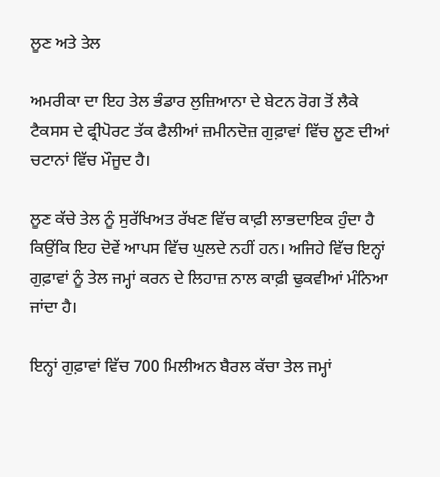ਲੂਣ ਅਤੇ ਤੇਲ

ਅਮਰੀਕਾ ਦਾ ਇਹ ਤੇਲ ਭੰਡਾਰ ਲੁਜ਼ਿਆਨਾ ਦੇ ਬੇਟਨ ਰੋਗ ਤੋਂ ਲੈਕੇ ਟੈਕਸਸ ਦੇ ਫ੍ਰੀਪੋਰਟ ਤੱਕ ਫੈਲੀਆਂ ਜ਼ਮੀਨਦੋਜ਼ ਗੁਫ਼ਾਵਾਂ ਵਿੱਚ ਲੂਣ ਦੀਆਂ ਚਟਾਨਾਂ ਵਿੱਚ ਮੌਜੂਦ ਹੈ।

ਲੂਣ ਕੱਚੇ ਤੇਲ ਨੂੰ ਸੁਰੱਖਿਅਤ ਰੱਖਣ ਵਿੱਚ ਕਾਫ਼ੀ ਲਾਭਦਾਇਕ ਹੁੰਦਾ ਹੈ ਕਿਉਂਕਿ ਇਹ ਦੋਵੇਂ ਆਪਸ ਵਿੱਚ ਘੁਲਦੇ ਨਹੀਂ ਹਨ। ਅਜਿਹੇ ਵਿੱਚ ਇਨ੍ਹਾਂ ਗੁਫ਼ਾਵਾਂ ਨੂੰ ਤੇਲ ਜਮ੍ਹਾਂ ਕਰਨ ਦੇ ਲਿਹਾਜ਼ ਨਾਲ ਕਾਫ਼ੀ ਢੁਕਵੀਆਂ ਮੰਨਿਆ ਜਾਂਦਾ ਹੈ।

ਇਨ੍ਹਾਂ ਗੁਫ਼ਾਵਾਂ ਵਿੱਚ 700 ਮਿਲੀਅਨ ਬੈਰਲ ਕੱਚਾ ਤੇਲ ਜਮ੍ਹਾਂ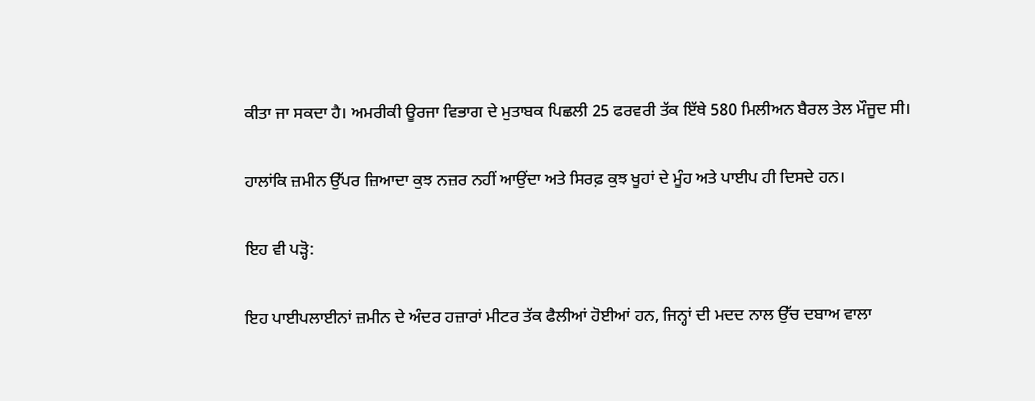ਕੀਤਾ ਜਾ ਸਕਦਾ ਹੈ। ਅਮਰੀਕੀ ਊਰਜਾ ਵਿਭਾਗ ਦੇ ਮੁਤਾਬਕ ਪਿਛਲੀ 25 ਫਰਵਰੀ ਤੱਕ ਇੱਥੇ 580 ਮਿਲੀਅਨ ਬੈਰਲ ਤੇਲ ਮੌਜੂਦ ਸੀ।

ਹਾਲਾਂਕਿ ਜ਼ਮੀਨ ਉੱਪਰ ਜ਼ਿਆਦਾ ਕੁਝ ਨਜ਼ਰ ਨਹੀਂ ਆਉਂਦਾ ਅਤੇ ਸਿਰਫ਼ ਕੁਝ ਖੂਹਾਂ ਦੇ ਮੂੰਹ ਅਤੇ ਪਾਈਪ ਹੀ ਦਿਸਦੇ ਹਨ।

ਇਹ ਵੀ ਪੜ੍ਹੋ:

ਇਹ ਪਾਈਪਲਾਈਨਾਂ ਜ਼ਮੀਨ ਦੇ ਅੰਦਰ ਹਜ਼ਾਰਾਂ ਮੀਟਰ ਤੱਕ ਫੈਲੀਆਂ ਹੋਈਆਂ ਹਨ, ਜਿਨ੍ਹਾਂ ਦੀ ਮਦਦ ਨਾਲ ਉੱਚ ਦਬਾਅ ਵਾਲਾ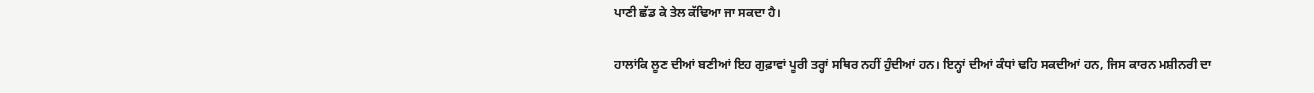ਪਾਣੀ ਛੱਡ ਕੇ ਤੇਲ ਕੱਢਿਆ ਜਾ ਸਕਦਾ ਹੈ।

ਹਾਲਾਂਕਿ ਲੂਣ ਦੀਆਂ ਬਣੀਆਂ ਇਹ ਗੁਫ਼ਾਵਾਂ ਪੂਰੀ ਤਰ੍ਹਾਂ ਸਥਿਰ ਨਹੀਂ ਹੁੰਦੀਆਂ ਹਨ। ਇਨ੍ਹਾਂ ਦੀਆਂ ਕੰਧਾਂ ਢਹਿ ਸਕਦੀਆਂ ਹਨ, ਜਿਸ ਕਾਰਨ ਮਸ਼ੀਨਰੀ ਦਾ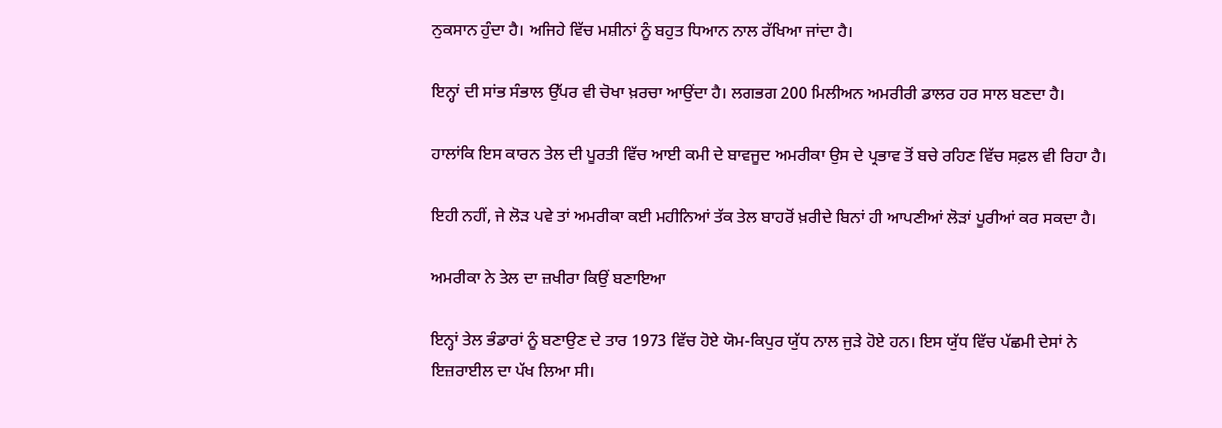ਨੁਕਸਾਨ ਹੁੰਦਾ ਹੈ। ਅਜਿਹੇ ਵਿੱਚ ਮਸ਼ੀਨਾਂ ਨੂੰ ਬਹੁਤ ਧਿਆਨ ਨਾਲ ਰੱਖਿਆ ਜਾਂਦਾ ਹੈ।

ਇਨ੍ਹਾਂ ਦੀ ਸਾਂਭ ਸੰਭਾਲ ਉੱਪਰ ਵੀ ਚੋਖਾ ਖ਼ਰਚਾ ਆਉਂਦਾ ਹੈ। ਲਗਭਗ 200 ਮਿਲੀਅਨ ਅਮਰੀਰੀ ਡਾਲਰ ਹਰ ਸਾਲ ਬਣਦਾ ਹੈ।

ਹਾਲਾਂਕਿ ਇਸ ਕਾਰਨ ਤੇਲ ਦੀ ਪੂਰਤੀ ਵਿੱਚ ਆਈ ਕਮੀ ਦੇ ਬਾਵਜੂਦ ਅਮਰੀਕਾ ਉਸ ਦੇ ਪ੍ਰਭਾਵ ਤੋਂ ਬਚੇ ਰਹਿਣ ਵਿੱਚ ਸਫ਼ਲ ਵੀ ਰਿਹਾ ਹੈ।

ਇਹੀ ਨਹੀਂ, ਜੇ ਲੋੜ ਪਵੇ ਤਾਂ ਅਮਰੀਕਾ ਕਈ ਮਹੀਨਿਆਂ ਤੱਕ ਤੇਲ ਬਾਹਰੋਂ ਖ਼ਰੀਦੇ ਬਿਨਾਂ ਹੀ ਆਪਣੀਆਂ ਲੋੜਾਂ ਪੂਰੀਆਂ ਕਰ ਸਕਦਾ ਹੈ।

ਅਮਰੀਕਾ ਨੇ ਤੇਲ ਦਾ ਜ਼ਖੀਰਾ ਕਿਉਂ ਬਣਾਇਆ

ਇਨ੍ਹਾਂ ਤੇਲ ਭੰਡਾਰਾਂ ਨੂੰ ਬਣਾਉਣ ਦੇ ਤਾਰ 1973 ਵਿੱਚ ਹੋਏ ਯੋਮ-ਕਿਪੁਰ ਯੁੱਧ ਨਾਲ ਜੁੜੇ ਹੋਏ ਹਨ। ਇਸ ਯੁੱਧ ਵਿੱਚ ਪੱਛਮੀ ਦੇਸਾਂ ਨੇ ਇਜ਼ਰਾਈਲ ਦਾ ਪੱਖ ਲਿਆ ਸੀ।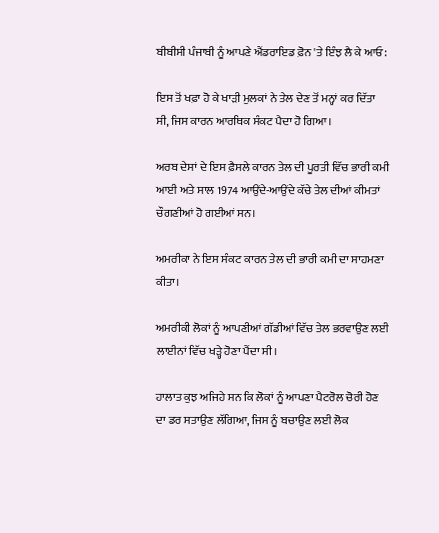ਬੀਬੀਸੀ ਪੰਜਾਬੀ ਨੂੰ ਆਪਣੇ ਐਂਡਰਾਇਡ ਫ਼ੋਨ 'ਤੇ ਇੰਝ ਲੈ ਕੇ ਆਓ:

ਇਸ ਤੋਂ ਖਫ਼ਾ ਹੋ ਕੇ ਖਾੜੀ ਮੁਲਕਾਂ ਨੇ ਤੇਲ ਦੇਣ ਤੋਂ ਮਨ੍ਹਾਂ ਕਰ ਦਿੱਤਾ ਸੀ, ਜਿਸ ਕਾਰਨ ਆਰਥਿਕ ਸੰਕਟ ਪੈਦਾ ਹੋ ਗਿਆ।

ਅਰਬ ਦੇਸਾਂ ਦੇ ਇਸ ਫ਼ੈਸਲੇ ਕਾਰਨ ਤੇਲ ਦੀ ਪੂਰਤੀ ਵਿੱਚ ਭਾਰੀ ਕਮੀ ਆਈ ਅਤੇ ਸਾਲ 1974 ਆਉਂਦੇ-ਆਉਂਦੇ ਕੱਚੇ ਤੇਲ ਦੀਆਂ ਕੀਮਤਾਂ ਚੌਗਣੀਆਂ ਹੋ ਗਈਆਂ ਸਨ।

ਅਮਰੀਕਾ ਨੇ ਇਸ ਸੰਕਟ ਕਾਰਨ ਤੇਲ ਦੀ ਭਾਰੀ ਕਮੀ ਦਾ ਸਾਹਮਣਾ ਕੀਤਾ।

ਅਮਰੀਕੀ ਲੋਕਾਂ ਨੂੰ ਆਪਣੀਆਂ ਗੱਡੀਆਂ ਵਿੱਚ ਤੇਲ ਭਰਵਾਉਣ ਲਈ ਲਾਈਨਾਂ ਵਿੱਚ ਖੜ੍ਹੇ ਹੋਣਾ ਪੈਂਦਾ ਸੀ।

ਹਾਲਾਤ ਕੁਝ ਅਜਿਹੇ ਸਨ ਕਿ ਲੋਕਾਂ ਨੂੰ ਆਪਣਾ ਪੈਟਰੋਲ ਚੋਰੀ ਹੋਣ ਦਾ ਡਰ ਸਤਾਉਣ ਲੱਗਿਆ, ਜਿਸ ਨੂੰ ਬਚਾਉਣ ਲਈ ਲੋਕ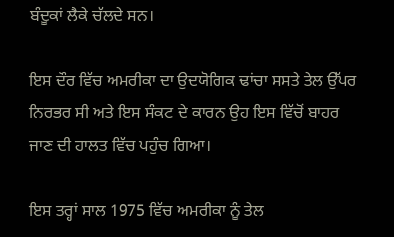ਬੰਦੂਕਾਂ ਲੈਕੇ ਚੱਲਦੇ ਸਨ।

ਇਸ ਦੌਰ ਵਿੱਚ ਅਮਰੀਕਾ ਦਾ ਉਦਯੋਗਿਕ ਢਾਂਚਾ ਸਸਤੇ ਤੇਲ ਉੱਪਰ ਨਿਰਭਰ ਸੀ ਅਤੇ ਇਸ ਸੰਕਟ ਦੇ ਕਾਰਨ ਉਹ ਇਸ ਵਿੱਚੋਂ ਬਾਹਰ ਜਾਣ ਦੀ ਹਾਲਤ ਵਿੱਚ ਪਹੁੰਚ ਗਿਆ।

ਇਸ ਤਰ੍ਹਾਂ ਸਾਲ 1975 ਵਿੱਚ ਅਮਰੀਕਾ ਨੂੰ ਤੇਲ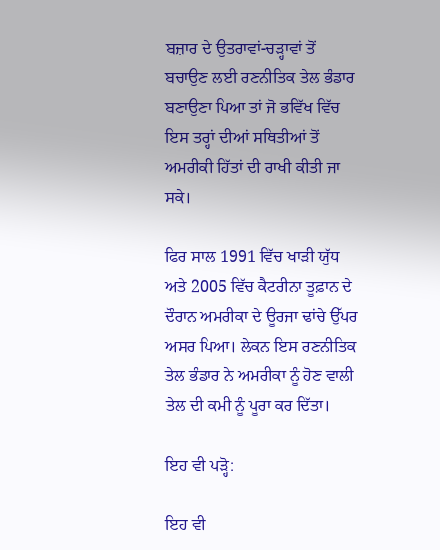ਬਜ਼ਾਰ ਦੇ ਉਤਰਾਵਾਂ-ਚੜ੍ਹਾਵਾਂ ਤੋਂ ਬਚਾਉਣ ਲਈ ਰਣਨੀਤਿਕ ਤੇਲ ਭੰਡਾਰ ਬਣਾਉਣਾ ਪਿਆ ਤਾਂ ਜੋ ਭਵਿੱਖ ਵਿੱਚ ਇਸ ਤਰ੍ਹਾਂ ਦੀਆਂ ਸਥਿਤੀਆਂ ਤੋਂ ਅਮਰੀਕੀ ਹਿੱਤਾਂ ਦੀ ਰਾਖੀ ਕੀਤੀ ਜਾ ਸਕੇ।

ਫਿਰ ਸਾਲ 1991 ਵਿੱਚ ਖਾੜੀ ਯੁੱਧ ਅਤੇ 2005 ਵਿੱਚ ਕੈਟਰੀਨਾ ਤੂਫ਼ਾਨ ਦੇ ਦੌਰਾਨ ਅਮਰੀਕਾ ਦੇ ਊਰਜਾ ਢਾਂਚੇ ਉੱਪਰ ਅਸਰ ਪਿਆ। ਲੇਕਨ ਇਸ ਰਣਨੀਤਿਕ ਤੇਲ ਭੰਡਾਰ ਨੇ ਅਮਰੀਕਾ ਨੂੰ ਹੋਣ ਵਾਲੀ ਤੇਲ ਦੀ ਕਮੀ ਨੂੰ ਪੂਰਾ ਕਰ ਦਿੱਤਾ।

ਇਹ ਵੀ ਪੜ੍ਹੋ:

ਇਹ ਵੀ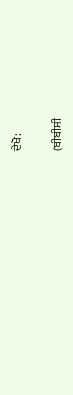ਦੇਖੋ:

(ਬੀਬੀਸੀ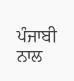ਪੰਜਾਬੀ ਨਾਲ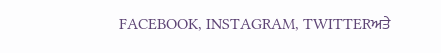FACEBOOK, INSTAGRAM, TWITTERਅਤੇ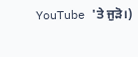YouTube 'ਤੇ ਜੁੜੋ।)